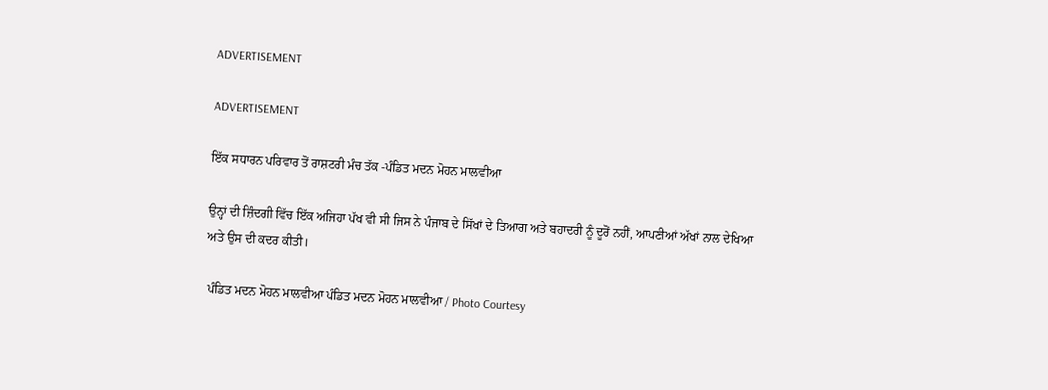ADVERTISEMENT

ADVERTISEMENT

ਇੱਕ ਸਧਾਰਨ ਪਰਿਵਾਰ ਤੋਂ ਰਾਸ਼ਟਰੀ ਮੰਚ ਤੱਕ -ਪੰਡਿਤ ਮਦਨ ਮੋਹਨ ਮਾਲਵੀਆ

ਉਨ੍ਹਾਂ ਦੀ ਜ਼ਿੰਦਗੀ ਵਿੱਚ ਇੱਕ ਅਜਿਹਾ ਪੱਖ ਵੀ ਸੀ ਜਿਸ ਨੇ ਪੰਜਾਬ ਦੇ ਸਿੱਖਾਂ ਦੇ ਤਿਆਗ ਅਤੇ ਬਹਾਦਰੀ ਨੂੰ ਦੂਰੋਂ ਨਹੀਂ, ਆਪਣੀਆਂ ਅੱਖਾਂ ਨਾਲ ਦੇਖਿਆ ਅਤੇ ਉਸ ਦੀ ਕਦਰ ਕੀਤੀ।

 ਪੰਡਿਤ ਮਦਨ ਮੋਹਨ ਮਾਲਵੀਆ ਪੰਡਿਤ ਮਦਨ ਮੋਹਨ ਮਾਲਵੀਆ / Photo Courtesy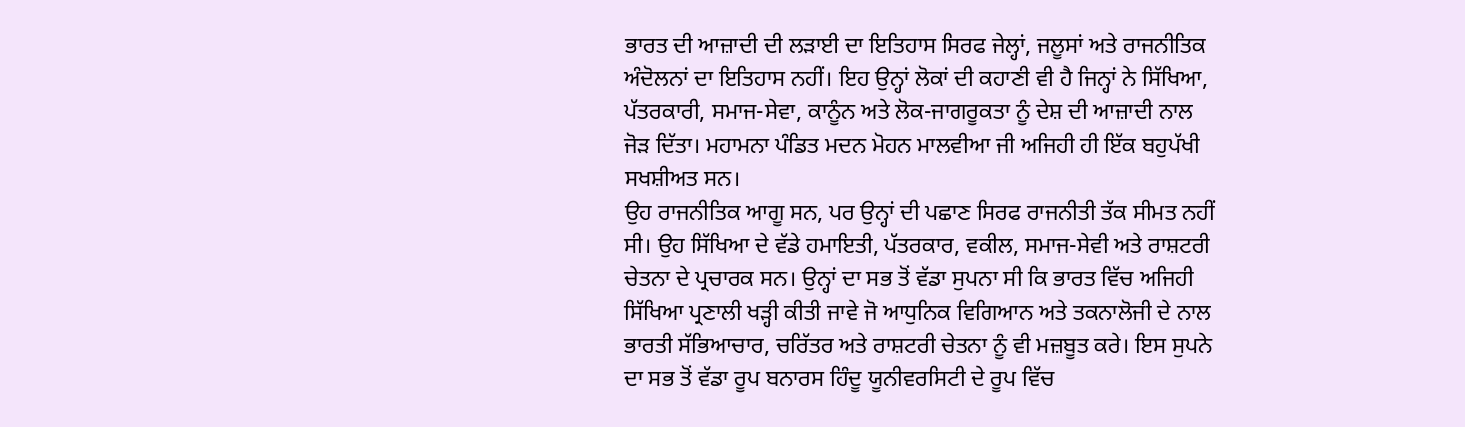ਭਾਰਤ ਦੀ ਆਜ਼ਾਦੀ ਦੀ ਲੜਾਈ ਦਾ ਇਤਿਹਾਸ ਸਿਰਫ ਜੇਲ੍ਹਾਂ, ਜਲੂਸਾਂ ਅਤੇ ਰਾਜਨੀਤਿਕ ਅੰਦੋਲਨਾਂ ਦਾ ਇਤਿਹਾਸ ਨਹੀਂ। ਇਹ ਉਨ੍ਹਾਂ ਲੋਕਾਂ ਦੀ ਕਹਾਣੀ ਵੀ ਹੈ ਜਿਨ੍ਹਾਂ ਨੇ ਸਿੱਖਿਆ, ਪੱਤਰਕਾਰੀ, ਸਮਾਜ-ਸੇਵਾ, ਕਾਨੂੰਨ ਅਤੇ ਲੋਕ-ਜਾਗਰੂਕਤਾ ਨੂੰ ਦੇਸ਼ ਦੀ ਆਜ਼ਾਦੀ ਨਾਲ ਜੋੜ ਦਿੱਤਾ। ਮਹਾਮਨਾ ਪੰਡਿਤ ਮਦਨ ਮੋਹਨ ਮਾਲਵੀਆ ਜੀ ਅਜਿਹੀ ਹੀ ਇੱਕ ਬਹੁਪੱਖੀ ਸਖਸ਼ੀਅਤ ਸਨ।
ਉਹ ਰਾਜਨੀਤਿਕ ਆਗੂ ਸਨ, ਪਰ ਉਨ੍ਹਾਂ ਦੀ ਪਛਾਣ ਸਿਰਫ ਰਾਜਨੀਤੀ ਤੱਕ ਸੀਮਤ ਨਹੀਂ ਸੀ। ਉਹ ਸਿੱਖਿਆ ਦੇ ਵੱਡੇ ਹਮਾਇਤੀ, ਪੱਤਰਕਾਰ, ਵਕੀਲ, ਸਮਾਜ-ਸੇਵੀ ਅਤੇ ਰਾਸ਼ਟਰੀ ਚੇਤਨਾ ਦੇ ਪ੍ਰਚਾਰਕ ਸਨ। ਉਨ੍ਹਾਂ ਦਾ ਸਭ ਤੋਂ ਵੱਡਾ ਸੁਪਨਾ ਸੀ ਕਿ ਭਾਰਤ ਵਿੱਚ ਅਜਿਹੀ ਸਿੱਖਿਆ ਪ੍ਰਣਾਲੀ ਖੜ੍ਹੀ ਕੀਤੀ ਜਾਵੇ ਜੋ ਆਧੁਨਿਕ ਵਿਗਿਆਨ ਅਤੇ ਤਕਨਾਲੋਜੀ ਦੇ ਨਾਲ ਭਾਰਤੀ ਸੱਭਿਆਚਾਰ, ਚਰਿੱਤਰ ਅਤੇ ਰਾਸ਼ਟਰੀ ਚੇਤਨਾ ਨੂੰ ਵੀ ਮਜ਼ਬੂਤ ਕਰੇ। ਇਸ ਸੁਪਨੇ ਦਾ ਸਭ ਤੋਂ ਵੱਡਾ ਰੂਪ ਬਨਾਰਸ ਹਿੰਦੂ ਯੂਨੀਵਰਸਿਟੀ ਦੇ ਰੂਪ ਵਿੱਚ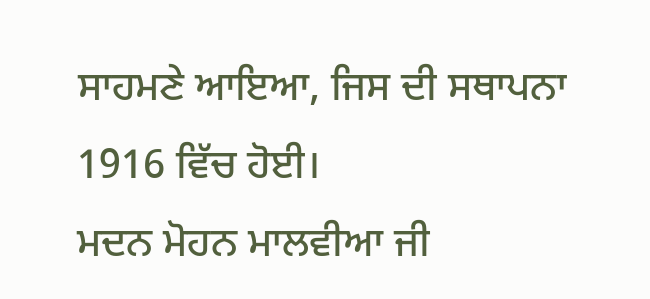ਸਾਹਮਣੇ ਆਇਆ, ਜਿਸ ਦੀ ਸਥਾਪਨਾ 1916 ਵਿੱਚ ਹੋਈ।
ਮਦਨ ਮੋਹਨ ਮਾਲਵੀਆ ਜੀ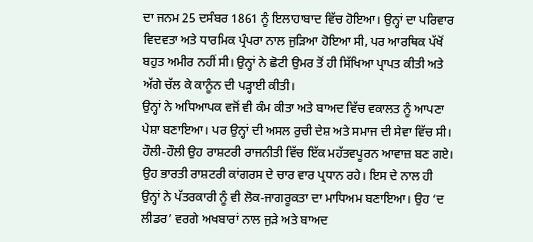ਦਾ ਜਨਮ 25 ਦਸੰਬਰ 1861 ਨੂੰ ਇਲਾਹਾਬਾਦ ਵਿੱਚ ਹੋਇਆ। ਉਨ੍ਹਾਂ ਦਾ ਪਰਿਵਾਰ ਵਿਦਵਤਾ ਅਤੇ ਧਾਰਮਿਕ ਪ੍ਰੰਪਰਾ ਨਾਲ ਜੁੜਿਆ ਹੋਇਆ ਸੀ, ਪਰ ਆਰਥਿਕ ਪੱਖੋਂ ਬਹੁਤ ਅਮੀਰ ਨਹੀਂ ਸੀ। ਉਨ੍ਹਾਂ ਨੇ ਛੋਟੀ ਉਮਰ ਤੋਂ ਹੀ ਸਿੱਖਿਆ ਪ੍ਰਾਪਤ ਕੀਤੀ ਅਤੇ ਅੱਗੇ ਚੱਲ ਕੇ ਕਾਨੂੰਨ ਦੀ ਪੜ੍ਹਾਈ ਕੀਤੀ।
ਉਨ੍ਹਾਂ ਨੇ ਅਧਿਆਪਕ ਵਜੋਂ ਵੀ ਕੰਮ ਕੀਤਾ ਅਤੇ ਬਾਅਦ ਵਿੱਚ ਵਕਾਲਤ ਨੂੰ ਆਪਣਾ ਪੇਸ਼ਾ ਬਣਾਇਆ। ਪਰ ਉਨ੍ਹਾਂ ਦੀ ਅਸਲ ਰੁਚੀ ਦੇਸ਼ ਅਤੇ ਸਮਾਜ ਦੀ ਸੇਵਾ ਵਿੱਚ ਸੀ। ਹੌਲੀ-ਹੌਲੀ ਉਹ ਰਾਸ਼ਟਰੀ ਰਾਜਨੀਤੀ ਵਿੱਚ ਇੱਕ ਮਹੱਤਵਪੂਰਨ ਆਵਾਜ਼ ਬਣ ਗਏ।
ਉਹ ਭਾਰਤੀ ਰਾਸ਼ਟਰੀ ਕਾਂਗਰਸ ਦੇ ਚਾਰ ਵਾਰ ਪ੍ਰਧਾਨ ਰਹੇ। ਇਸ ਦੇ ਨਾਲ ਹੀ ਉਨ੍ਹਾਂ ਨੇ ਪੱਤਰਕਾਰੀ ਨੂੰ ਵੀ ਲੋਕ-ਜਾਗਰੂਕਤਾ ਦਾ ਮਾਧਿਅਮ ਬਣਾਇਆ। ਉਹ ‘ਦ ਲੀਡਰ’ ਵਰਗੇ ਅਖਬਾਰਾਂ ਨਾਲ ਜੁੜੇ ਅਤੇ ਬਾਅਦ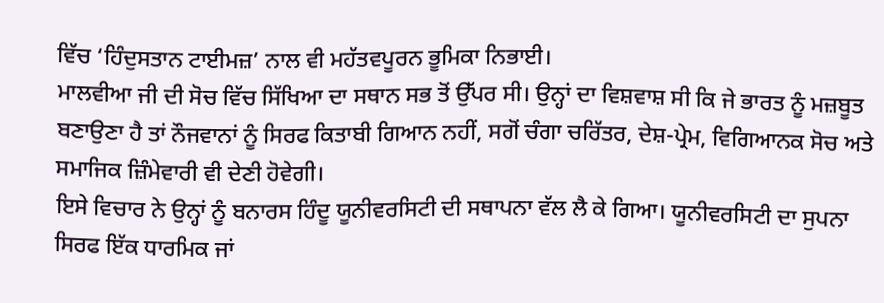ਵਿੱਚ ‘ਹਿੰਦੁਸਤਾਨ ਟਾਈਮਜ਼’ ਨਾਲ ਵੀ ਮਹੱਤਵਪੂਰਨ ਭੂਮਿਕਾ ਨਿਭਾਈ।
ਮਾਲਵੀਆ ਜੀ ਦੀ ਸੋਚ ਵਿੱਚ ਸਿੱਖਿਆ ਦਾ ਸਥਾਨ ਸਭ ਤੋਂ ਉੱਪਰ ਸੀ। ਉਨ੍ਹਾਂ ਦਾ ਵਿਸ਼ਵਾਸ਼ ਸੀ ਕਿ ਜੇ ਭਾਰਤ ਨੂੰ ਮਜ਼ਬੂਤ ਬਣਾਉਣਾ ਹੈ ਤਾਂ ਨੌਜਵਾਨਾਂ ਨੂੰ ਸਿਰਫ ਕਿਤਾਬੀ ਗਿਆਨ ਨਹੀਂ, ਸਗੋਂ ਚੰਗਾ ਚਰਿੱਤਰ, ਦੇਸ਼-ਪ੍ਰੇਮ, ਵਿਗਿਆਨਕ ਸੋਚ ਅਤੇ ਸਮਾਜਿਕ ਜ਼ਿੰਮੇਵਾਰੀ ਵੀ ਦੇਣੀ ਹੋਵੇਗੀ।
ਇਸੇ ਵਿਚਾਰ ਨੇ ਉਨ੍ਹਾਂ ਨੂੰ ਬਨਾਰਸ ਹਿੰਦੂ ਯੂਨੀਵਰਸਿਟੀ ਦੀ ਸਥਾਪਨਾ ਵੱਲ ਲੈ ਕੇ ਗਿਆ। ਯੂਨੀਵਰਸਿਟੀ ਦਾ ਸੁਪਨਾ ਸਿਰਫ ਇੱਕ ਧਾਰਮਿਕ ਜਾਂ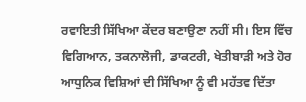ਰਵਾਇਤੀ ਸਿੱਖਿਆ ਕੇਂਦਰ ਬਣਾਉਣਾ ਨਹੀਂ ਸੀ। ਇਸ ਵਿੱਚ ਵਿਗਿਆਨ, ਤਕਨਾਲੋਜੀ, ਡਾਕਟਰੀ, ਖੇਤੀਬਾੜੀ ਅਤੇ ਹੋਰ ਆਧੁਨਿਕ ਵਿਸ਼ਿਆਂ ਦੀ ਸਿੱਖਿਆ ਨੂੰ ਵੀ ਮਹੱਤਵ ਦਿੱਤਾ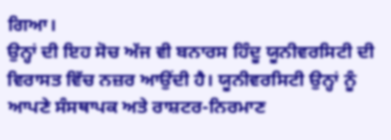ਗਿਆ।
ਉਨ੍ਹਾਂ ਦੀ ਇਹ ਸੋਚ ਅੱਜ ਵੀ ਬਨਾਰਸ ਹਿੰਦੂ ਯੂਨੀਵਰਸਿਟੀ ਦੀ ਵਿਰਾਸਤ ਵਿੱਚ ਨਜ਼ਰ ਆਉਂਦੀ ਹੈ। ਯੂਨੀਵਰਸਿਟੀ ਉਨ੍ਹਾਂ ਨੂੰ ਆਪਣੇ ਸੰਸਥਾਪਕ ਅਤੇ ਰਾਸ਼ਟਰ-ਨਿਰਮਾਣ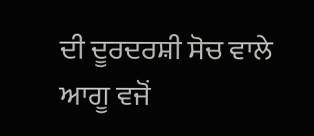ਦੀ ਦੂਰਦਰਸ਼ੀ ਸੋਚ ਵਾਲੇ ਆਗੂ ਵਜੋਂ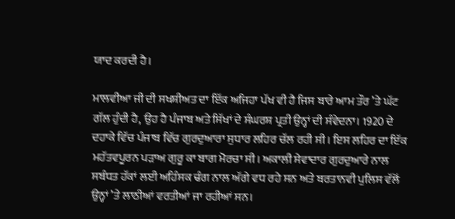ਯਾਦ ਕਰਦੀ ਹੈ।

ਮਾਲਵੀਆ ਜੀ ਦੀ ਸਖਸ਼ੀਅਤ ਦਾ ਇੱਕ ਅਜਿਹਾ ਪੱਖ ਵੀ ਹੈ ਜਿਸ ਬਾਰੇ ਆਮ ਤੌਰ ’ਤੇ ਘੱਟ ਗੱਲ ਹੁੰਦੀ ਹੈ, ਉਹ ਹੈ ਪੰਜਾਬ ਅਤੇ ਸਿੱਖਾਂ ਦੇ ਸੰਘਰਸ਼ ਪ੍ਰਤੀ ਉਨ੍ਹਾਂ ਦੀ ਸੰਵੇਦਨਾ। 1920 ਦੇ ਦਹਾਕੇ ਵਿੱਚ ਪੰਜਾਬ ਵਿੱਚ ਗੁਰਦੁਆਰਾ ਸੁਧਾਰ ਲਹਿਰ ਚੱਲ ਰਹੀ ਸੀ। ਇਸ ਲਹਿਰ ਦਾ ਇੱਕ ਮਹੱਤਵਪੂਰਨ ਪੜਾਅ ਗੁਰੂ ਕਾ ਬਾਗ ਮੋਰਚਾ ਸੀ। ਅਕਾਲੀ ਸੇਵਾਦਾਰ ਗੁਰਦੁਆਰੇ ਨਾਲ ਸਬੰਧਤ ਹੱਕਾਂ ਲਈ ਅਹਿੰਸਕ ਢੰਗ ਨਾਲ ਅੱਗੇ ਵਧ ਰਹੇ ਸਨ ਅਤੇ ਬਰਤਾਨਵੀ ਪੁਲਿਸ ਵੱਲੋਂ ਉਨ੍ਹਾਂ ’ਤੇ ਲਾਠੀਆਂ ਵਰਤੀਆਂ ਜਾ ਰਹੀਆਂ ਸਨ।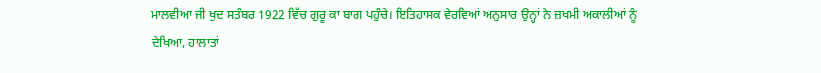ਮਾਲਵੀਆ ਜੀ ਖੁਦ ਸਤੰਬਰ 1922 ਵਿੱਚ ਗੁਰੂ ਕਾ ਬਾਗ ਪਹੁੰਚੇ। ਇਤਿਹਾਸਕ ਵੇਰਵਿਆਂ ਅਨੁਸਾਰ ਉਨ੍ਹਾਂ ਨੇ ਜ਼ਖਮੀ ਅਕਾਲੀਆਂ ਨੂੰ ਦੇਖਿਆ, ਹਾਲਾਤਾਂ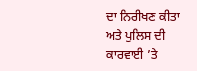ਦਾ ਨਿਰੀਖਣ ਕੀਤਾ ਅਤੇ ਪੁਲਿਸ ਦੀ ਕਾਰਵਾਈ ’ਤੇ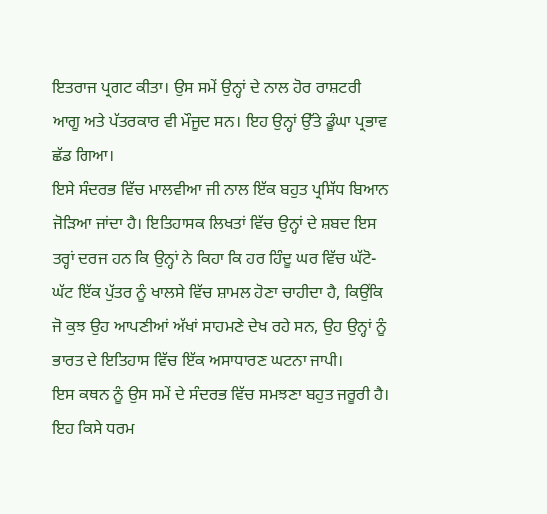ਇਤਰਾਜ ਪ੍ਰਗਟ ਕੀਤਾ। ਉਸ ਸਮੇਂ ਉਨ੍ਹਾਂ ਦੇ ਨਾਲ ਹੋਰ ਰਾਸ਼ਟਰੀ ਆਗੂ ਅਤੇ ਪੱਤਰਕਾਰ ਵੀ ਮੌਜੂਦ ਸਨ। ਇਹ ਉਨ੍ਹਾਂ ਉੱਤੇ ਡੂੰਘਾ ਪ੍ਰਭਾਵ ਛੱਡ ਗਿਆ।
ਇਸੇ ਸੰਦਰਭ ਵਿੱਚ ਮਾਲਵੀਆ ਜੀ ਨਾਲ ਇੱਕ ਬਹੁਤ ਪ੍ਰਸਿੱਧ ਬਿਆਨ ਜੋੜਿਆ ਜਾਂਦਾ ਹੈ। ਇਤਿਹਾਸਕ ਲਿਖਤਾਂ ਵਿੱਚ ਉਨ੍ਹਾਂ ਦੇ ਸ਼ਬਦ ਇਸ ਤਰ੍ਹਾਂ ਦਰਜ ਹਨ ਕਿ ਉਨ੍ਹਾਂ ਨੇ ਕਿਹਾ ਕਿ ਹਰ ਹਿੰਦੂ ਘਰ ਵਿੱਚ ਘੱਟੋ-ਘੱਟ ਇੱਕ ਪੁੱਤਰ ਨੂੰ ਖਾਲਸੇ ਵਿੱਚ ਸ਼ਾਮਲ ਹੋਣਾ ਚਾਹੀਦਾ ਹੈ, ਕਿਉਂਕਿ ਜੋ ਕੁਝ ਉਹ ਆਪਣੀਆਂ ਅੱਖਾਂ ਸਾਹਮਣੇ ਦੇਖ ਰਹੇ ਸਨ, ਉਹ ਉਨ੍ਹਾਂ ਨੂੰ ਭਾਰਤ ਦੇ ਇਤਿਹਾਸ ਵਿੱਚ ਇੱਕ ਅਸਾਧਾਰਣ ਘਟਨਾ ਜਾਪੀ।
ਇਸ ਕਥਨ ਨੂੰ ਉਸ ਸਮੇਂ ਦੇ ਸੰਦਰਭ ਵਿੱਚ ਸਮਝਣਾ ਬਹੁਤ ਜਰੂਰੀ ਹੈ। ਇਹ ਕਿਸੇ ਧਰਮ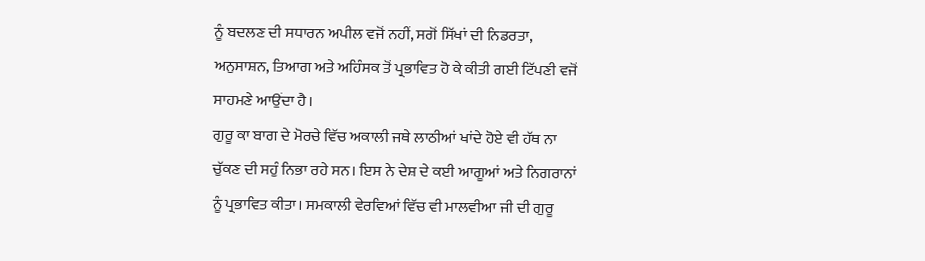ਨੂੰ ਬਦਲਣ ਦੀ ਸਧਾਰਨ ਅਪੀਲ ਵਜੋਂ ਨਹੀਂ, ਸਗੋਂ ਸਿੱਖਾਂ ਦੀ ਨਿਡਰਤਾ, ਅਨੁਸਾਸ਼ਨ, ਤਿਆਗ ਅਤੇ ਅਹਿੰਸਕ ਤੋਂ ਪ੍ਰਭਾਵਿਤ ਹੋ ਕੇ ਕੀਤੀ ਗਈ ਟਿੱਪਣੀ ਵਜੋਂ ਸਾਹਮਣੇ ਆਉਂਦਾ ਹੈ।
ਗੁਰੂ ਕਾ ਬਾਗ ਦੇ ਮੋਰਚੇ ਵਿੱਚ ਅਕਾਲੀ ਜਥੇ ਲਾਠੀਆਂ ਖਾਂਦੇ ਹੋਏ ਵੀ ਹੱਥ ਨਾ ਚੁੱਕਣ ਦੀ ਸਹੁੰ ਨਿਭਾ ਰਹੇ ਸਨ। ਇਸ ਨੇ ਦੇਸ਼ ਦੇ ਕਈ ਆਗੂਆਂ ਅਤੇ ਨਿਗਰਾਨਾਂ ਨੂੰ ਪ੍ਰਭਾਵਿਤ ਕੀਤਾ। ਸਮਕਾਲੀ ਵੇਰਵਿਆਂ ਵਿੱਚ ਵੀ ਮਾਲਵੀਆ ਜੀ ਦੀ ਗੁਰੂ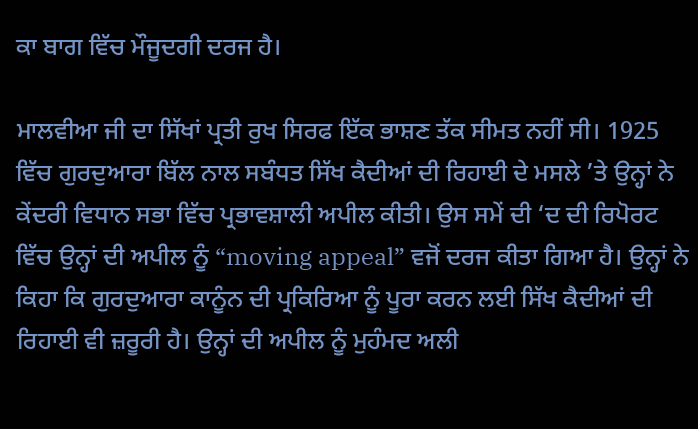ਕਾ ਬਾਗ ਵਿੱਚ ਮੌਜੂਦਗੀ ਦਰਜ ਹੈ।

ਮਾਲਵੀਆ ਜੀ ਦਾ ਸਿੱਖਾਂ ਪ੍ਰਤੀ ਰੁਖ ਸਿਰਫ ਇੱਕ ਭਾਸ਼ਣ ਤੱਕ ਸੀਮਤ ਨਹੀਂ ਸੀ। 1925 ਵਿੱਚ ਗੁਰਦੁਆਰਾ ਬਿੱਲ ਨਾਲ ਸਬੰਧਤ ਸਿੱਖ ਕੈਦੀਆਂ ਦੀ ਰਿਹਾਈ ਦੇ ਮਸਲੇ ’ਤੇ ਉਨ੍ਹਾਂ ਨੇ ਕੇਂਦਰੀ ਵਿਧਾਨ ਸਭਾ ਵਿੱਚ ਪ੍ਰਭਾਵਸ਼ਾਲੀ ਅਪੀਲ ਕੀਤੀ। ਉਸ ਸਮੇਂ ਦੀ ‘ਦ ਦੀ ਰਿਪੋਰਟ ਵਿੱਚ ਉਨ੍ਹਾਂ ਦੀ ਅਪੀਲ ਨੂੰ “moving appeal” ਵਜੋਂ ਦਰਜ ਕੀਤਾ ਗਿਆ ਹੈ। ਉਨ੍ਹਾਂ ਨੇ ਕਿਹਾ ਕਿ ਗੁਰਦੁਆਰਾ ਕਾਨੂੰਨ ਦੀ ਪ੍ਰਕਿਰਿਆ ਨੂੰ ਪੂਰਾ ਕਰਨ ਲਈ ਸਿੱਖ ਕੈਦੀਆਂ ਦੀ ਰਿਹਾਈ ਵੀ ਜ਼ਰੂਰੀ ਹੈ। ਉਨ੍ਹਾਂ ਦੀ ਅਪੀਲ ਨੂੰ ਮੁਹੰਮਦ ਅਲੀ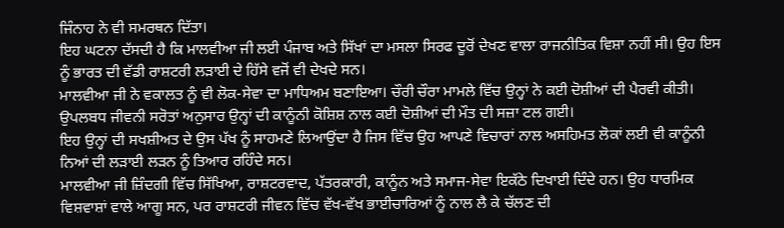ਜਿੰਨਾਹ ਨੇ ਵੀ ਸਮਰਥਨ ਦਿੱਤਾ।
ਇਹ ਘਟਨਾ ਦੱਸਦੀ ਹੈ ਕਿ ਮਾਲਵੀਆ ਜੀ ਲਈ ਪੰਜਾਬ ਅਤੇ ਸਿੱਖਾਂ ਦਾ ਮਸਲਾ ਸਿਰਫ ਦੂਰੋਂ ਦੇਖਣ ਵਾਲਾ ਰਾਜਨੀਤਿਕ ਵਿਸ਼ਾ ਨਹੀਂ ਸੀ। ਉਹ ਇਸ ਨੂੰ ਭਾਰਤ ਦੀ ਵੱਡੀ ਰਾਸ਼ਟਰੀ ਲੜਾਈ ਦੇ ਹਿੱਸੇ ਵਜੋਂ ਵੀ ਦੇਖਦੇ ਸਨ।
ਮਾਲਵੀਆ ਜੀ ਨੇ ਵਕਾਲਤ ਨੂੰ ਵੀ ਲੋਕ-ਸੇਵਾ ਦਾ ਮਾਧਿਅਮ ਬਣਾਇਆ। ਚੌਰੀ ਚੌਰਾ ਮਾਮਲੇ ਵਿੱਚ ਉਨ੍ਹਾਂ ਨੇ ਕਈ ਦੋਸ਼ੀਆਂ ਦੀ ਪੈਰਵੀ ਕੀਤੀ। ਉਪਲਬਧ ਜੀਵਨੀ ਸਰੋਤਾਂ ਅਨੁਸਾਰ ਉਨ੍ਹਾਂ ਦੀ ਕਾਨੂੰਨੀ ਕੋਸ਼ਿਸ਼ ਨਾਲ ਕਈ ਦੋਸ਼ੀਆਂ ਦੀ ਮੌਤ ਦੀ ਸਜ਼ਾ ਟਲ ਗਈ।
ਇਹ ਉਨ੍ਹਾਂ ਦੀ ਸਖਸ਼ੀਅਤ ਦੇ ਉਸ ਪੱਖ ਨੂੰ ਸਾਹਮਣੇ ਲਿਆਉਂਦਾ ਹੈ ਜਿਸ ਵਿੱਚ ਉਹ ਆਪਣੇ ਵਿਚਾਰਾਂ ਨਾਲ ਅਸਹਿਮਤ ਲੋਕਾਂ ਲਈ ਵੀ ਕਾਨੂੰਨੀ ਨਿਆਂ ਦੀ ਲੜਾਈ ਲੜਨ ਨੂੰ ਤਿਆਰ ਰਹਿੰਦੇ ਸਨ।
ਮਾਲਵੀਆ ਜੀ ਜ਼ਿੰਦਗੀ ਵਿੱਚ ਸਿੱਖਿਆ, ਰਾਸ਼ਟਰਵਾਦ, ਪੱਤਰਕਾਰੀ, ਕਾਨੂੰਨ ਅਤੇ ਸਮਾਜ-ਸੇਵਾ ਇਕੱਠੇ ਦਿਖਾਈ ਦਿੰਦੇ ਹਨ। ਉਹ ਧਾਰਮਿਕ ਵਿਸ਼ਵਾਸ਼ਾਂ ਵਾਲੇ ਆਗੂ ਸਨ, ਪਰ ਰਾਸ਼ਟਰੀ ਜੀਵਨ ਵਿੱਚ ਵੱਖ-ਵੱਖ ਭਾਈਚਾਰਿਆਂ ਨੂੰ ਨਾਲ ਲੈ ਕੇ ਚੱਲਣ ਦੀ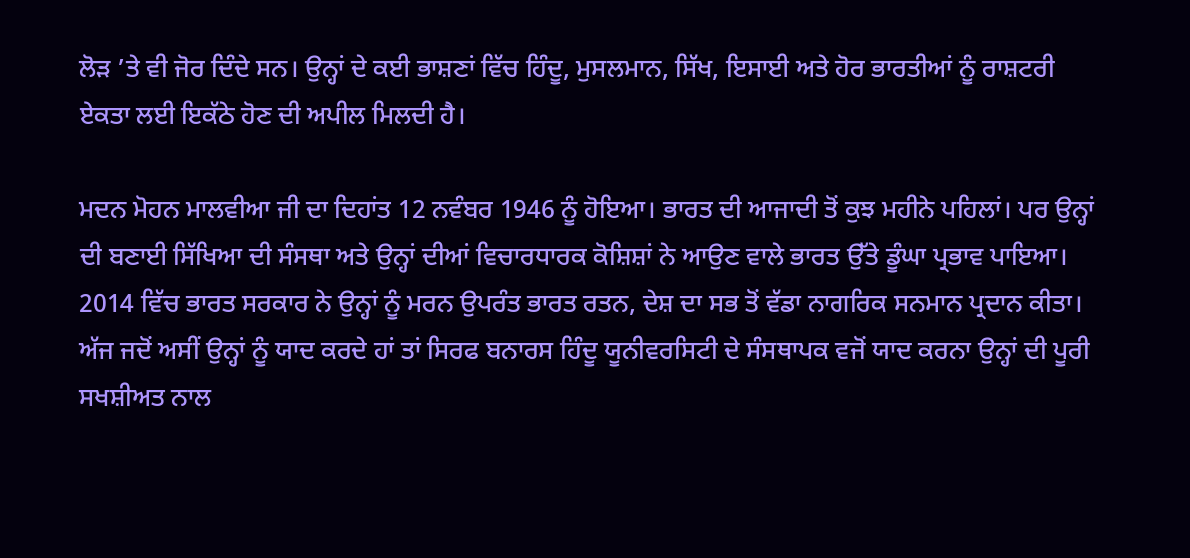ਲੋੜ ’ਤੇ ਵੀ ਜੋਰ ਦਿੰਦੇ ਸਨ। ਉਨ੍ਹਾਂ ਦੇ ਕਈ ਭਾਸ਼ਣਾਂ ਵਿੱਚ ਹਿੰਦੂ, ਮੁਸਲਮਾਨ, ਸਿੱਖ, ਇਸਾਈ ਅਤੇ ਹੋਰ ਭਾਰਤੀਆਂ ਨੂੰ ਰਾਸ਼ਟਰੀ ਏਕਤਾ ਲਈ ਇਕੱਠੇ ਹੋਣ ਦੀ ਅਪੀਲ ਮਿਲਦੀ ਹੈ।

ਮਦਨ ਮੋਹਨ ਮਾਲਵੀਆ ਜੀ ਦਾ ਦਿਹਾਂਤ 12 ਨਵੰਬਰ 1946 ਨੂੰ ਹੋਇਆ। ਭਾਰਤ ਦੀ ਆਜਾਦੀ ਤੋਂ ਕੁਝ ਮਹੀਨੇ ਪਹਿਲਾਂ। ਪਰ ਉਨ੍ਹਾਂ ਦੀ ਬਣਾਈ ਸਿੱਖਿਆ ਦੀ ਸੰਸਥਾ ਅਤੇ ਉਨ੍ਹਾਂ ਦੀਆਂ ਵਿਚਾਰਧਾਰਕ ਕੋਸ਼ਿਸ਼ਾਂ ਨੇ ਆਉਣ ਵਾਲੇ ਭਾਰਤ ਉੱਤੇ ਡੂੰਘਾ ਪ੍ਰਭਾਵ ਪਾਇਆ। 2014 ਵਿੱਚ ਭਾਰਤ ਸਰਕਾਰ ਨੇ ਉਨ੍ਹਾਂ ਨੂੰ ਮਰਨ ਉਪਰੰਤ ਭਾਰਤ ਰਤਨ, ਦੇਸ਼ ਦਾ ਸਭ ਤੋਂ ਵੱਡਾ ਨਾਗਰਿਕ ਸਨਮਾਨ ਪ੍ਰਦਾਨ ਕੀਤਾ।
ਅੱਜ ਜਦੋਂ ਅਸੀਂ ਉਨ੍ਹਾਂ ਨੂੰ ਯਾਦ ਕਰਦੇ ਹਾਂ ਤਾਂ ਸਿਰਫ ਬਨਾਰਸ ਹਿੰਦੂ ਯੂਨੀਵਰਸਿਟੀ ਦੇ ਸੰਸਥਾਪਕ ਵਜੋਂ ਯਾਦ ਕਰਨਾ ਉਨ੍ਹਾਂ ਦੀ ਪੂਰੀ ਸਖਸ਼ੀਅਤ ਨਾਲ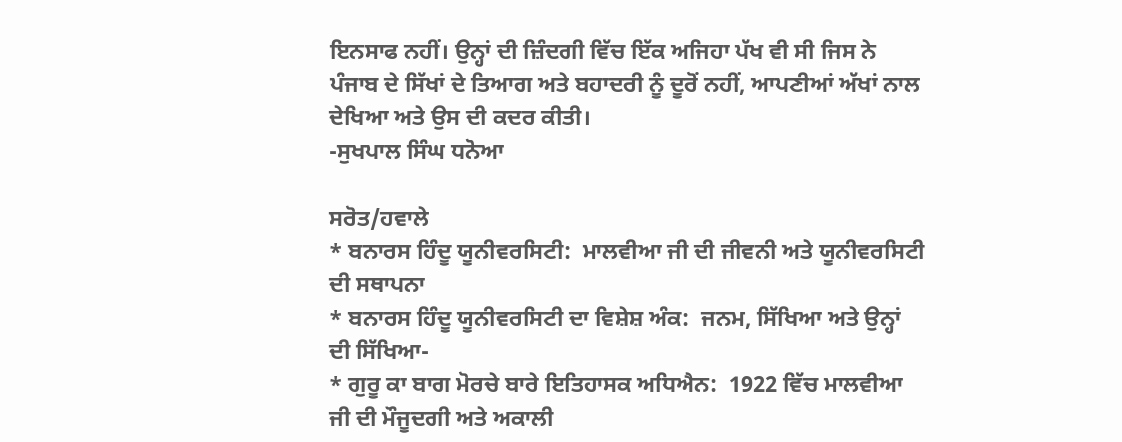ਇਨਸਾਫ ਨਹੀਂ। ਉਨ੍ਹਾਂ ਦੀ ਜ਼ਿੰਦਗੀ ਵਿੱਚ ਇੱਕ ਅਜਿਹਾ ਪੱਖ ਵੀ ਸੀ ਜਿਸ ਨੇ ਪੰਜਾਬ ਦੇ ਸਿੱਖਾਂ ਦੇ ਤਿਆਗ ਅਤੇ ਬਹਾਦਰੀ ਨੂੰ ਦੂਰੋਂ ਨਹੀਂ, ਆਪਣੀਆਂ ਅੱਖਾਂ ਨਾਲ ਦੇਖਿਆ ਅਤੇ ਉਸ ਦੀ ਕਦਰ ਕੀਤੀ।
-ਸੁਖਪਾਲ ਸਿੰਘ ਧਨੋਆ

ਸਰੋਤ/ਹਵਾਲੇ
* ਬਨਾਰਸ ਹਿੰਦੂ ਯੂਨੀਵਰਸਿਟੀ:  ਮਾਲਵੀਆ ਜੀ ਦੀ ਜੀਵਨੀ ਅਤੇ ਯੂਨੀਵਰਸਿਟੀ ਦੀ ਸਥਾਪਨਾ
* ਬਨਾਰਸ ਹਿੰਦੂ ਯੂਨੀਵਰਸਿਟੀ ਦਾ ਵਿਸ਼ੇਸ਼ ਅੰਕ:  ਜਨਮ, ਸਿੱਖਿਆ ਅਤੇ ਉਨ੍ਹਾਂ ਦੀ ਸਿੱਖਿਆ-
* ਗੁਰੂ ਕਾ ਬਾਗ ਮੋਰਚੇ ਬਾਰੇ ਇਤਿਹਾਸਕ ਅਧਿਐਨ:  1922 ਵਿੱਚ ਮਾਲਵੀਆ ਜੀ ਦੀ ਮੌਜੂਦਗੀ ਅਤੇ ਅਕਾਲੀ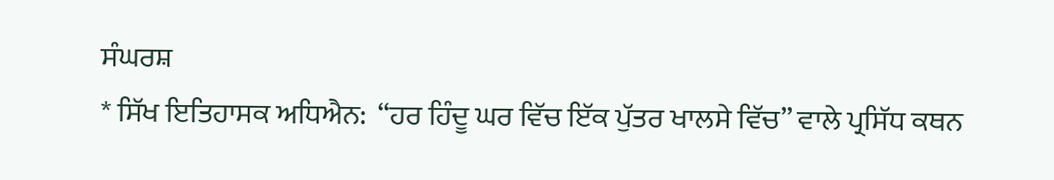ਸੰਘਰਸ਼
* ਸਿੱਖ ਇਤਿਹਾਸਕ ਅਧਿਐਨ:  “ਹਰ ਹਿੰਦੂ ਘਰ ਵਿੱਚ ਇੱਕ ਪੁੱਤਰ ਖਾਲਸੇ ਵਿੱਚ” ਵਾਲੇ ਪ੍ਰਸਿੱਧ ਕਥਨ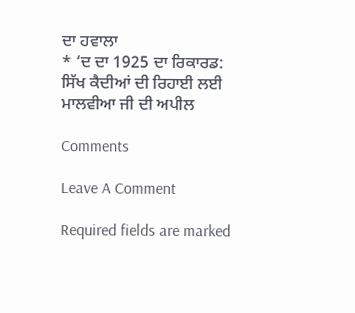ਦਾ ਹਵਾਲਾ
* ‘ਦ ਦਾ 1925 ਦਾ ਰਿਕਾਰਡ: ਸਿੱਖ ਕੈਦੀਆਂ ਦੀ ਰਿਹਾਈ ਲਈ ਮਾਲਵੀਆ ਜੀ ਦੀ ਅਪੀਲ

Comments

Leave A Comment

Required fields are marked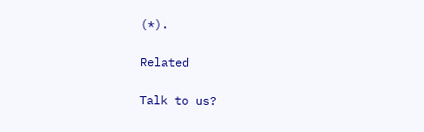(*).

Related

Talk to us?